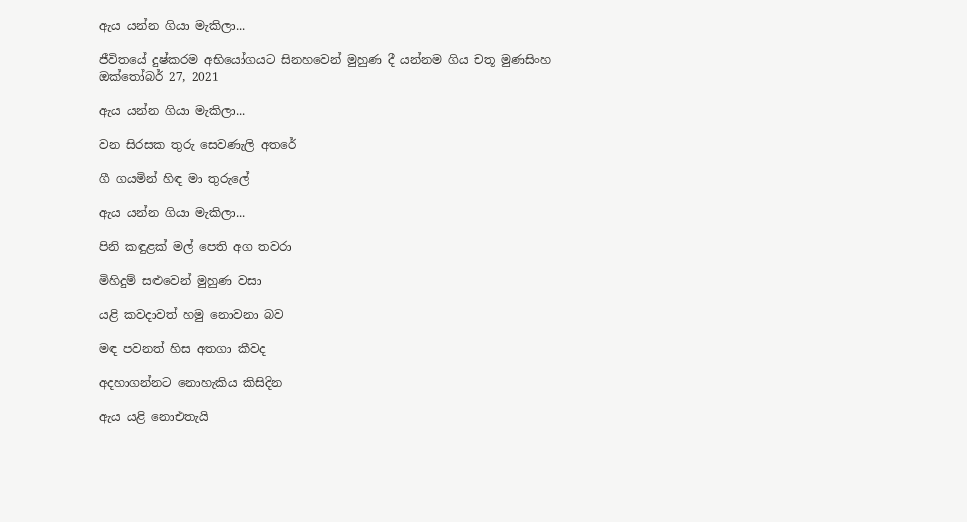ඇය යන්න ගියා මැකිලා...

ජීවිතයේ දුෂ්කරම අභියෝගයට සිනහවෙන් මුහුණ දී යන්නම ගිය චතූ මුණසිංහ
ඔක්තෝබර් 27, 2021

ඇය යන්න ගියා මැකිලා...

වන සිරසක තුරු සෙවණැලි අතරේ

ගී ගයමින් හිඳ මා තුරුලේ

ඇය යන්න ගියා මැකිලා...

පිනි කඳුළක් මල් පෙති අග තවරා

මිහිදුම් සළුවෙන් මුහුණ වසා

යළි කවදාවත් හමු නොවනා බව

මඳ පවනත් හිස අතගා කීවද

අදහාගන්නට නොහැකිය කිසිදින

ඇය යළි නොඑතැයි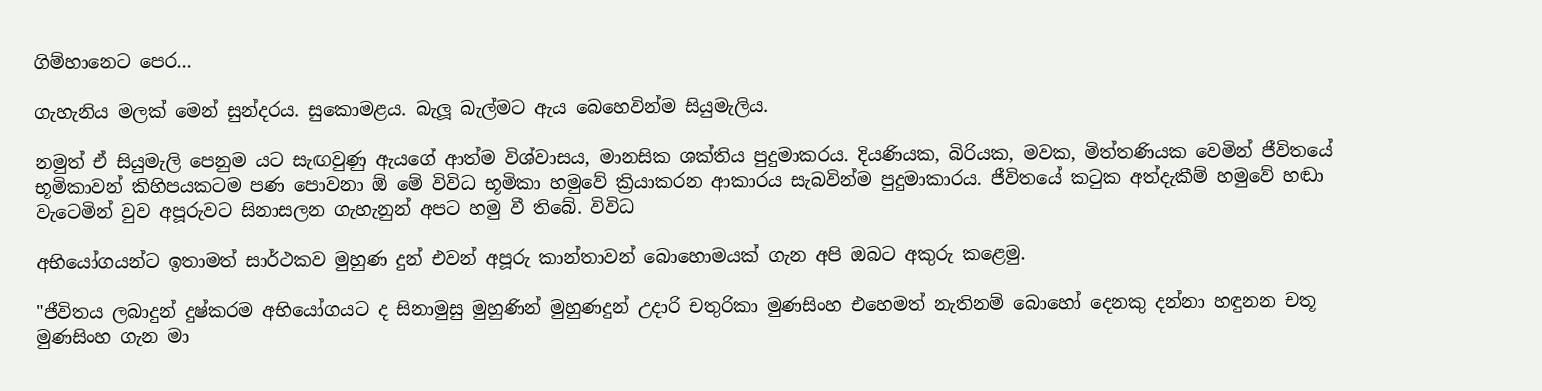ගිම්හානෙට පෙර...

ගැහැනිය මලක් මෙන් සුන්දරය. සුකොමළය. බැලූ බැල්මට ඇය බෙහෙවින්ම සියුමැලිය.

නමුත් ඒ සියුමැලි පෙනුම යට සැඟවුණු ඇයගේ ආත්ම විශ්වාසය, මානසික ශක්තිය පුදුමාකරය. දියණියක, බිරියක, මවක, මිත්තණියක වෙමින් ජීවිතයේ භූමිකාවන් කිහිපයකටම පණ පොවනා ඕ මේ විවිධ භූමිකා හමුවේ ක්‍රියාකරන ආකාරය සැබවින්ම පුදුමාකාරය. ජීවිතයේ කටුක අත්දැකීම් හමුවේ හඬා වැටෙමින් වුව අපූරුවට සිනාසලන ගැහැනුන් අපට හමු වී තිබේ. විවිධ

අභියෝගයන්ට ඉතාමත් සාර්ථකව මුහුණ දුන් එවන් අපූරු කාන්තාවන් බොහොමයක් ගැන අපි ඔබට අකුරු කළෙමු.

"ජීවිතය ලබාදුන් දුෂ්කරම අභියෝගයට ද සිනාමුසු මුහුණින් මුහුණදුන් උදාරි චතුරිකා මුණසිංහ එහෙමත් නැතිනම් බොහෝ දෙනකු දන්නා හඳුනන චතූ මුණසිංහ ගැන මා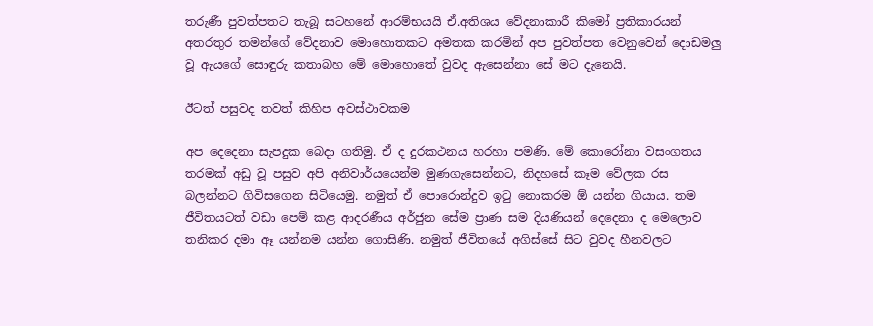තරුණී පුවත්පතට තැබූ සටහනේ ආරම්භයයි ඒ.අතිශය වේදනාකාරී කිමෝ ප්‍රතිකාරයන් අතරතුර තමන්ගේ වේදනාව මොහොතකට අමතක කරමින් අප පුවත්පත වෙනුවෙන් දොඩමලු වූ ඇයගේ සොඳුරු කතාබහ මේ මොහොතේ වුවද ඇසෙන්නා සේ මට දැනෙයි.

ඊටත් පසුවද තවත් කිහිප අවස්ථාවකම

අප දෙදෙනා සැපදුක බෙදා ගතිමු. ඒ ද දුරකථනය හරහා පමණි. මේ කොරෝනා වසංගතය තරමක් අඩු වූ පසුව අපි අනිවාර්යයෙන්ම මුණගැසෙන්නට, නිදහසේ කෑම වේලක රස බලන්නට ගිවිසගෙන සිටියෙමු. නමුත් ඒ පොරොන්දුව ඉටු නොකරම ඕ යන්න ගියාය. තම ජීවිතයටත් වඩා පෙම් කළ ආදරණීය අර්ජුන සේම ප්‍රාණ සම දියණියන් දෙදෙනා ද මෙලොව තනිකර දමා ඈ යන්නම යන්න ගොසිණි. නමුත් ජීවිතයේ අගිස්සේ සිට වුවද හීනවලට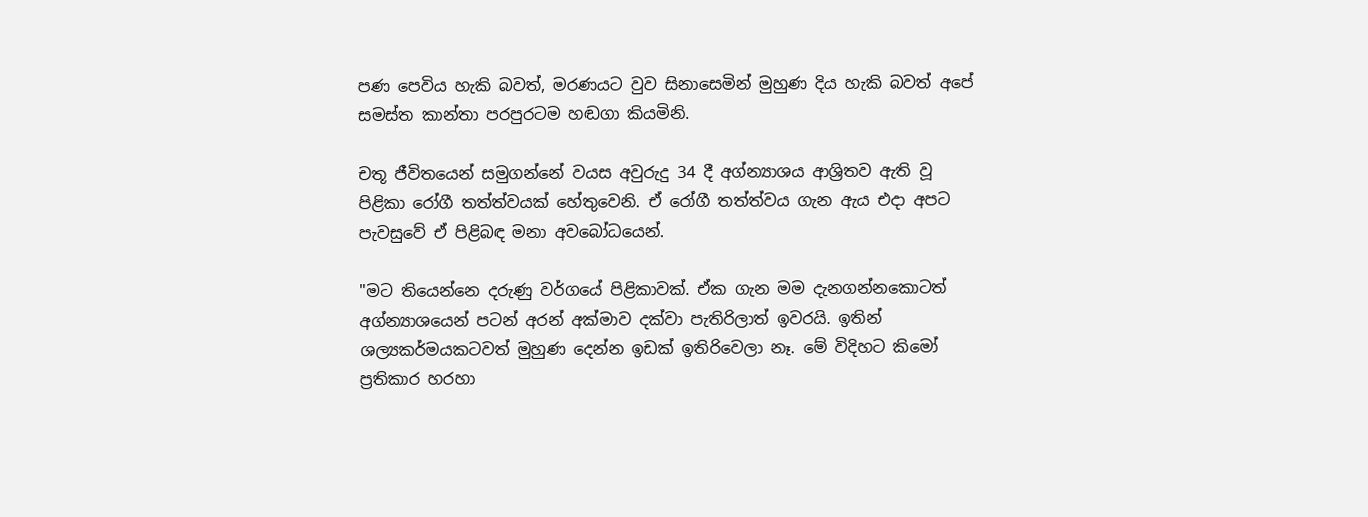පණ පෙවිය හැකි බවත්, මරණයට වුව සිනාසෙමින් මුහුණ දිය හැකි බවත් අපේ සමස්ත කාන්තා පරපුරටම හඬගා කියමිනි.

චතූ ජීවිතයෙන් සමුගන්නේ වයස අවුරුදු 34 දී අග්න්‍යාශය ආශ්‍රිතව ඇති වූ පිළිකා රෝගී තත්ත්වයක් හේතුවෙනි. ඒ රෝගී තත්ත්වය ගැන ඇය එදා අපට පැවසුවේ ඒ පිළිබඳ මනා අවබෝධයෙන්.

"මට තියෙන්නෙ දරුණු වර්ගයේ පිළිකාවක්. ඒක ගැන මම දැනගන්නකොටත් අග්න්‍යාශයෙන් පටන් අරන් අක්මාව දක්වා පැතිරිලාත් ඉවරයි. ඉතින් ශල්‍යකර්මයකටවත් මුහුණ දෙන්න ඉඩක් ඉතිරිවෙලා නෑ. මේ විදිහට කිමෝ ප්‍රතිකාර හරහා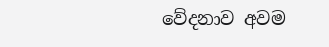වේදනාව අවම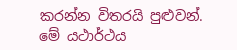කරන්න විතරයි පුළුවන්. මේ යථාර්ථය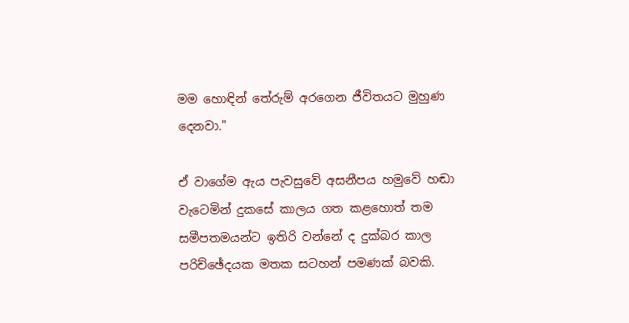මම හොඳින් තේරුම් අරගෙන ජීවිතයට මුහුණ දෙනවා."

ඒ වාගේම ඇය පැවසුවේ අසනීපය හමුවේ හඬා වැටෙමින් දුකසේ කාලය ගත කළහොත් තම සමීපතමයන්ට ඉතිරි වන්නේ ද දුක්බර කාල පරිච්ඡේදයක මතක සටහන් පමණක් බවකි.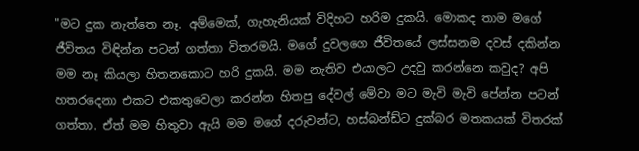"මට දුක නැත්තෙ නෑ. අම්මෙක්, ගැහැනියක් විදිහට හරිම දුකයි. මොකද තාම මගේ ජීවිතය විඳින්න පටන් ගත්තා විතරමයි. මගේ දුවලගෙ ජීවිතයේ ලස්සනම දවස් දකින්න මම නෑ කියලා හිතනකොට හරි දුකයි. මම නැතිව එයාලට උදවු කරන්නෙ කවුද? අපි හතරදෙනා එකට එකතුවෙලා කරන්න හිතපු දේවල් මේවා මට මැවි මැවි පේන්න පටන් ගත්තා. ඒත් මම හිතුවා ඇයි මම මගේ දරුවන්ට, හස්බන්ඩ්ට දුක්බර මතකයක් විතරක්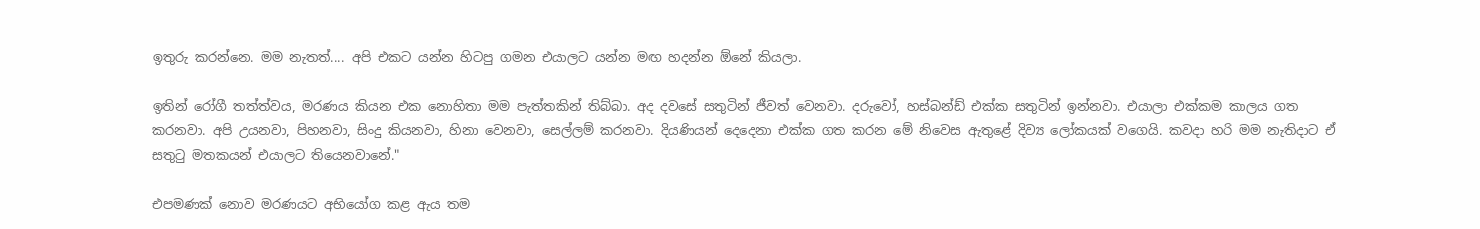ඉතුරු කරන්නෙ. මම නැතත්.... අපි එකට යන්න හිටපු ගමන එයාලට යන්න මඟ හදන්න ඕනේ කියලා.

ඉතින් රෝගී තත්ත්වය, මරණය කියන එක නොහිතා මම පැත්තකින් තිබ්බා. අද දවසේ සතුටින් ජීවත් වෙනවා. දරුවෝ, හස්බන්ඩ් එක්ක සතුටින් ඉන්නවා. එයාලා එක්කම කාලය ගත කරනවා. අපි උයනවා, පිහනවා, සිංදු කියනවා, හිනා වෙනවා, සෙල්ලම් කරනවා. දියණියන් දෙදෙනා එක්ක ගත කරන මේ නිවෙස ඇතුළේ දිව්‍ය ලෝකයක් වගෙයි. කවදා හරි මම නැතිදාට ඒ සතුටු මතකයන් එයාලට තියෙනවානේ."

එපමණක් නොව මරණයට අභියෝග කළ ඇය තම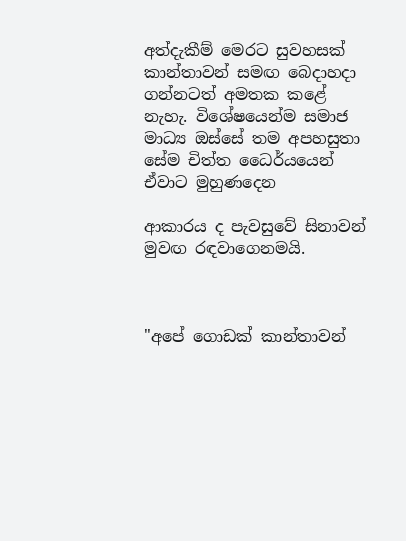අත්දැකීම් මෙරට සුවහසක් කාන්තාවන් සමඟ බෙදාහදා ගන්නටත් අමතක කළේ නැහැ. විශේෂයෙන්ම සමාජ මාධ්‍ය ඔස්සේ තම අපහසුතා සේම චිත්ත ධෛර්යයෙන් ඒවාට මුහුණදෙන

ආකාරය ද පැවසුවේ සිනාවන් මුවඟ රඳවාගෙනමයි.



"අපේ ගොඩක් කාන්තාවන්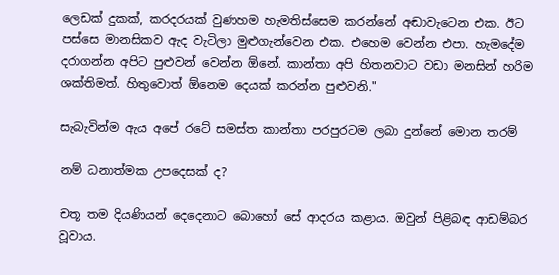ලෙඩක් දුකක්, කරදරයක් වුණහම හැමතිස්සෙම කරන්නේ අඬාවැටෙන එක. ඊට පස්සෙ මානසිකව ඇද වැටිලා මුළුගැන්වෙන එක. එහෙම වෙන්න එපා. හැමදේම දරාගන්න අපිට පුළුවන් වෙන්න ඕනේ. කාන්තා අපි හිතනවාට වඩා මනසින් හරිම ශක්තිමත්. හිතුවොත් ඕනෙම දෙයක් කරන්න පුළුවනි."

සැබැවින්ම ඇය අපේ රටේ සමස්ත කාන්තා පරපුරටම ලබා දුන්නේ මොන තරම්

නම් ධනාත්මක උපදෙසක් ද?

චතූ තම දියණියන් දෙදෙනාට බොහෝ සේ ආදරය කළාය. ඔවුන් පිළිබඳ ආඩම්බර වූවාය.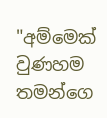"අම්මෙක් වුණහම තමන්ගෙ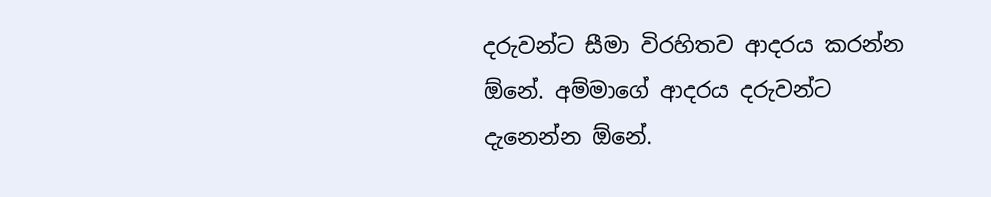දරුවන්ට සීමා විරහිතව ආදරය කරන්න ඕනේ. අම්මාගේ ආදරය දරුවන්ට දැනෙන්න ඕනේ.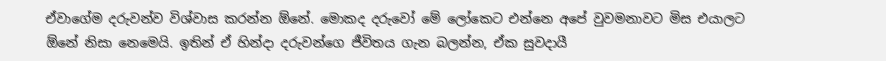ඒවාගේම දරුවන්ව විශ්වාස කරන්න ඕනේ. මොකද දරුවෝ මේ ලෝකෙට එන්නෙ අපේ වුවමනාවට මිස එයාලට ඕනේ නිසා නෙමෙයි. ඉතින් ඒ හින්දා දරුවන්ගෙ ජීවිතය ගැන බලන්න, ඒක සුවදායී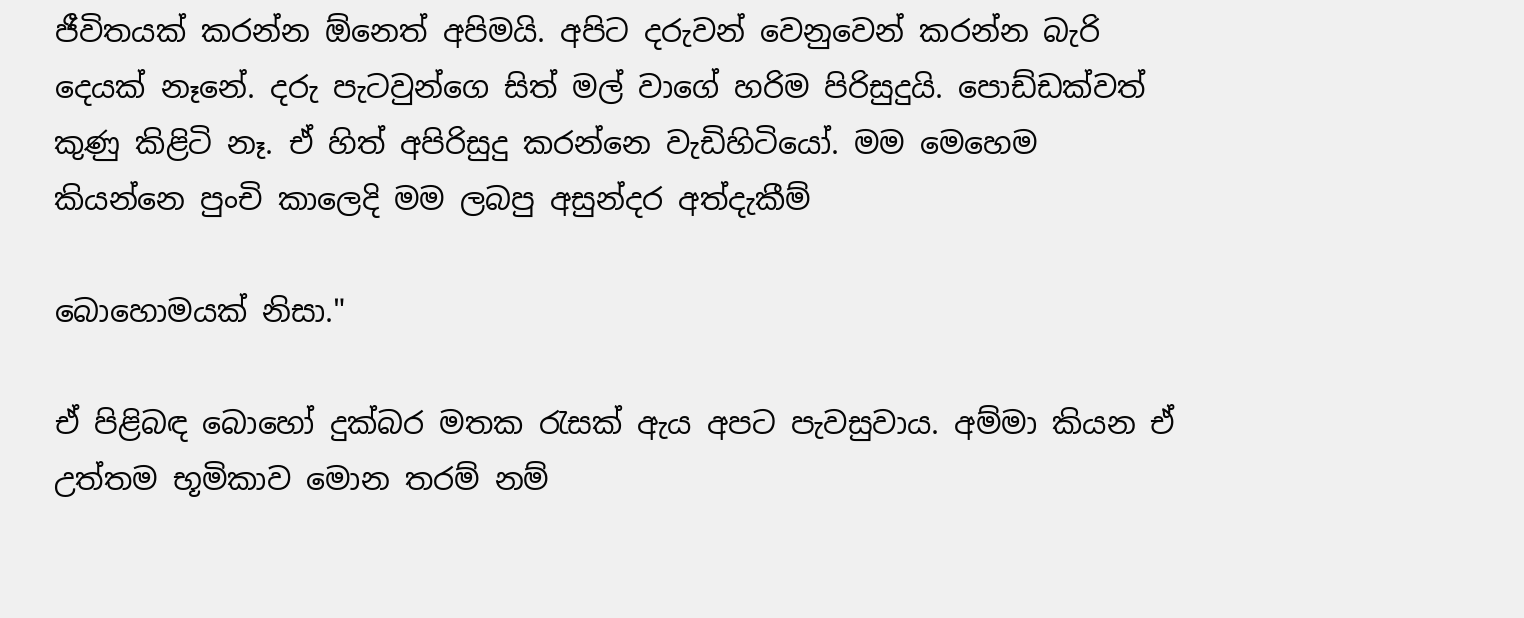ජීවිතයක් කරන්න ඕනෙත් අපිමයි. අපිට දරුවන් වෙනුවෙන් කරන්න බැරි දෙයක් නෑනේ. දරු පැටවුන්ගෙ සිත් මල් වාගේ හරිම පිරිසුදුයි. පොඩ්ඩක්වත් කුණු කිළිටි නෑ. ඒ හිත් අපිරිසුදු කරන්නෙ වැඩිහිටියෝ. මම මෙහෙම කියන්නෙ පුංචි කාලෙදි මම ලබපු අසුන්දර අත්දැකීම්

බොහොමයක් නිසා."

ඒ පිළිබඳ බොහෝ දුක්බර මතක රැසක් ඇය අපට පැවසුවාය. අම්මා කියන ඒ උත්තම භූමිකාව මොන තරම් නම්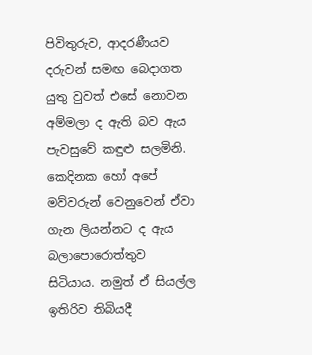පිවිතුරුව, ආදරණීයව දරුවන් සමඟ බෙදාගත යුතු වුවත් එසේ නොවන අම්මලා ද ඇති බව ඇය පැවසුවේ කඳුළු සලමිනි. කෙදිනක හෝ අපේ මව්වරුන් වෙනුවෙන් ඒවා ගැන ලියන්නට ද ඇය බලාපොරොත්තුව සිටියාය. නමුත් ඒ සියල්ල ඉතිරිව තිබියදී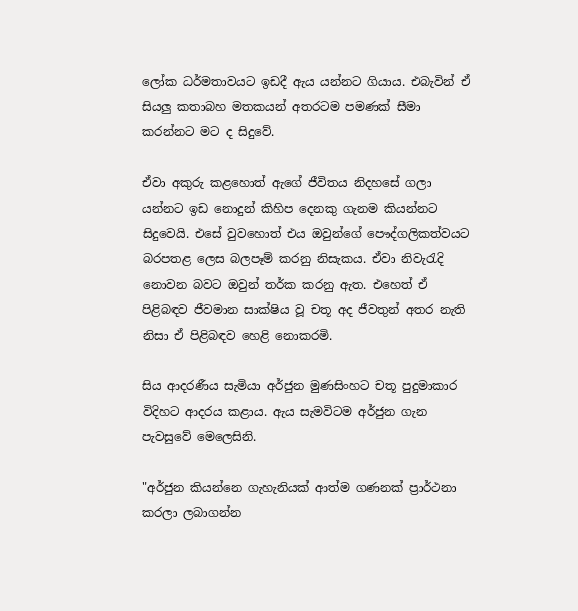ලෝක ධර්මතාවයට ඉඩදී ඇය යන්නට ගියාය. එබැවින් ඒ සියලු කතාබහ මතකයන් අතරටම පමණක් සීමා කරන්නට මට ද සිදුවේ.

ඒවා අකුරු කළහොත් ඇගේ ජීවිතය නිදහසේ ගලා යන්නට ඉඩ නොදුන් කිහිප දෙනකු ගැනම කියන්නට සිදුවෙයි. එසේ වුවහොත් එය ඔවුන්ගේ පෞද්ගලිකත්වයට බරපතළ ලෙස බලපෑම් කරනු නිසැකය. ඒවා නිවැරැදි නොවන බවට ඔවුන් තර්ක කරනු ඇත. එහෙත් ඒ පිළිබඳව ජීවමාන සාක්ෂිය වූ චතූ අද ජීවතුන් අතර නැති නිසා ඒ පිළිබඳව හෙළි නොකරමි.

සිය ආදරණීය සැමියා අර්ජුන මුණසිංහට චතූ පුදුමාකාර විදිහට ආදරය කළාය. ඇය සැමවිටම අර්ජුන ගැන පැවසුවේ මෙලෙසිනි.

"අර්ජුන කියන්නෙ ගැහැනියක් ආත්ම ගණනක් ප්‍රාර්ථනා කරලා ලබාගන්න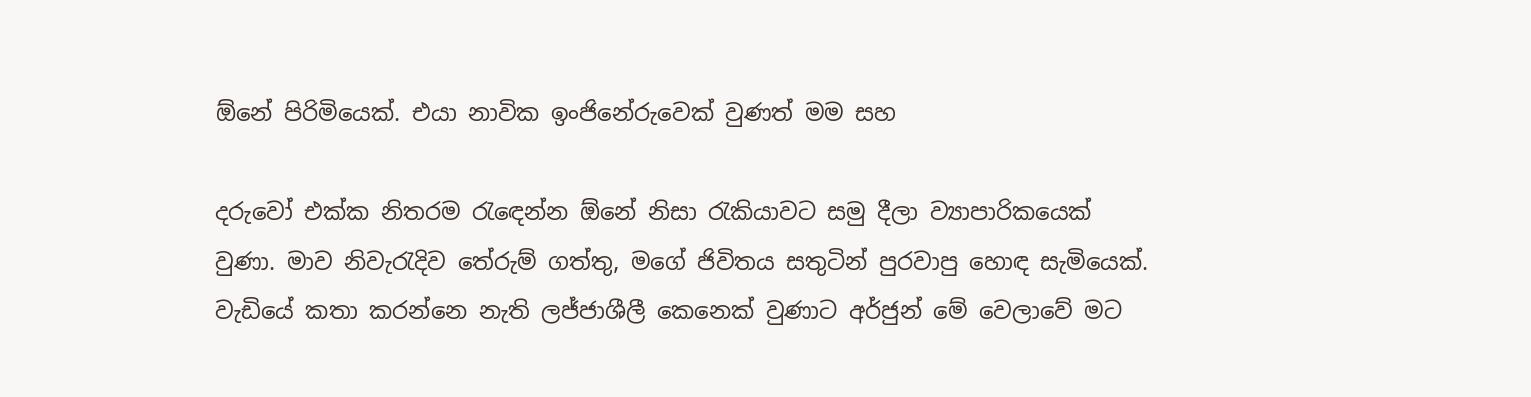ඕනේ පිරිමියෙක්. එයා නාවික ඉංජිනේරුවෙක් වුණත් මම සහ

දරුවෝ එක්ක නිතරම රැඳෙන්න ඕනේ නිසා රැකියාවට සමු දීලා ව්‍යාපාරිකයෙක් වුණා. මාව නිවැරැදිව තේරුම් ගත්තු, මගේ ජිවිතය සතුටින් පුරවාපු හොඳ සැමියෙක්. වැඩියේ කතා කරන්නෙ නැති ලජ්ජාශීලී කෙනෙක් වුණාට අර්ජුන් මේ වෙලාවේ මට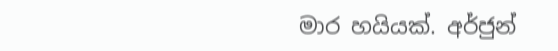මාර හයියක්. අර්ජුන්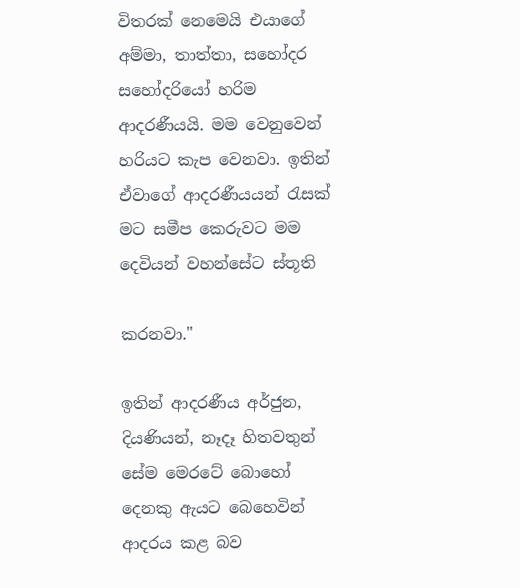විතරක් නෙමෙයි එයාගේ අම්මා, තාත්තා, සහෝදර සහෝදරියෝ හරිම ආදරණීයයි. මම වෙනුවෙන් හරියට කැප වෙනවා. ඉතින් ඒවාගේ ආදරණීයයන් රැසක් මට සමීප කෙරුවට මම දෙවියන් වහන්සේට ස්තූති

කරනවා."

ඉතින් ආදරණීය අර්ජුන, දියණියන්, නෑදෑ හිතවතුන් සේම මෙරටේ බොහෝ දෙනකු ඇයට බෙහෙවින් ආදරය කළ බව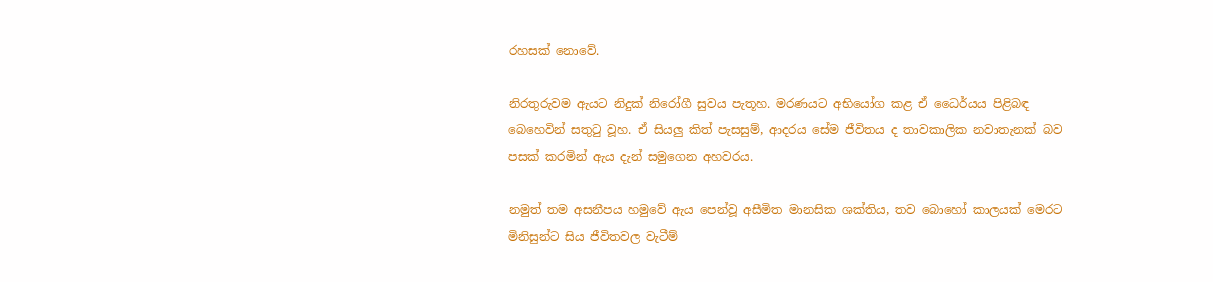රහසක් නොවේ.

නිරතුරුවම ඇයට නිදුක් නිරෝගී සුවය පැතූහ. මරණයට අභියෝග කළ ඒ ධෛර්යය පිළිබඳ බෙහෙවින් සතුටු වූහ. ඒ සියලු කිත් පැසසුම්, ආදරය සේම ජීවිතය ද තාවකාලික නවාතැනක් බව පසක් කරමින් ඇය දැන් සමුගෙන අහවරය.

නමුත් තම අසනීපය හමුවේ ඇය පෙන්වූ අසීමිත මානසික ශක්තිය, තව බොහෝ කාලයක් මෙරට මිනිසුන්ට සිය ජීවිතවල වැටීම්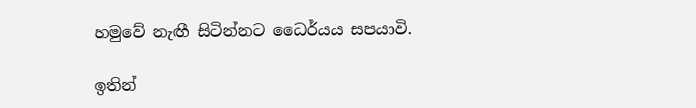හමුවේ නැඟී සිටින්නට ධෛර්යය සපයාවි.

ඉතින්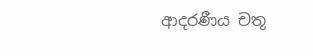ආදරණීය චතූ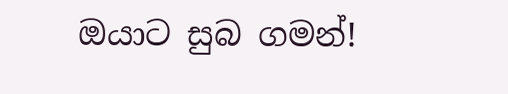ඔයාට සුබ ගමන්!